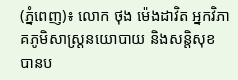(ភ្នំពេញ)៖ លោក ថុង ម៉េងដាវិត អ្នកវិភាគភូមិសាស្រ្តនយោបាយ និងសន្តិសុខ បានប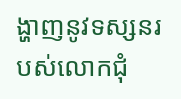ង្ហាញនូវទស្សនរបស់លោកជុំ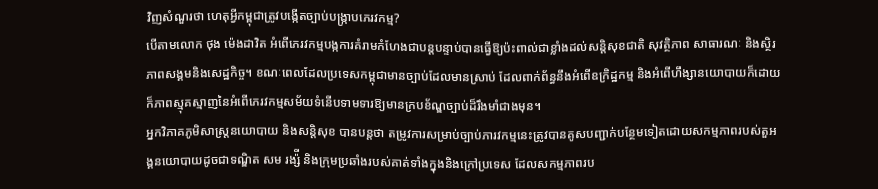វិញសំណួរថា ហេតុអ្វីកម្ពុជាត្រូវបង្កើតច្បាប់បង្រ្កាបភេរវកម្ម?
បើតាមលោក ថុង ម៉េងដាវិត អំពើភេរវកម្មបង្កការគំរាមកំហែងជាបន្តបន្ទាប់បានធ្វើឱ្យប៉ះពាល់ជាខ្លាំងដល់សន្តិសុខជាតិ សុវត្ថិភាព សាធារណៈ និងស្ថិរភាពសង្គមនិងសេដ្ឋកិច្ច។ ខណៈពេលដែលប្រទេសកម្ពុជាមានច្បាប់ដែលមានស្រាប់ ដែលពាក់ព័ន្ធនឹងអំពើឧក្រិដ្ឋកម្ម និងអំពើហឹង្សានយោបាយក៏ដោយក៏ភាពស្មុគស្មាញនៃអំពើភេរវកម្មសម័យទំនើបទាមទារឱ្យមានក្របខ័ណ្ឌច្បាប់ដ៏រឹងមាំជាងមុន។
អ្នកវិភាគភូមិសាស្រ្តនយោបាយ និងសន្តិសុខ បានបន្តថា តម្រូវការសម្រាប់ច្បាប់ភារវកម្មនេះត្រូវបានគូសបញ្ជាក់បន្ថែមទៀតដោយសកម្មភាពរបស់តួអង្គនយោបាយដូចជាទណ្ឌិត សម រង្ស៉ី និងក្រុមប្រឆាំងរបស់គាត់ទាំងក្នុងនិងក្រៅប្រទេស ដែលសកម្មភាពរប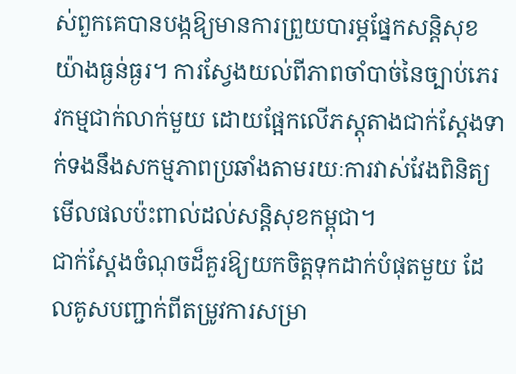ស់ពួកគេបានបង្កឱ្យមានការព្រួយបារម្ភផ្នែកសន្តិសុខយ៉ាងធ្ងន់ធ្ងរ។ ការស្វែងយល់ពីភាពចាំបាច់នៃច្បាប់ភេរវកម្មជាក់លាក់មួយ ដោយផ្អែកលើភស្តុតាងជាក់ស្តែងទាក់ទងនឹងសកម្មភាពប្រឆាំងតាមរយៈការវាស់វែងពិនិត្យមើលផលប៉ះពាល់ដល់សន្តិសុខកម្ពុជា។
ជាក់ស្តែងចំណុចដ៏គួរឱ្យយកចិត្តទុកដាក់បំផុតមួយ ដែលគូសបញ្ជាក់ពីតម្រូវការសម្រា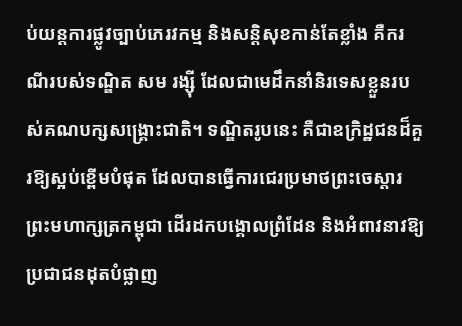ប់យន្តការផ្លូវច្បាប់ភេរវកម្ម និងសន្តិសុខកាន់តែខ្លាំង គឺករណីរបស់ទណ្ឌិត សម រង្ស៊ី ដែលជាមេដឹកនាំនិរទេសខ្លួនរបស់គណបក្សសង្គ្រោះជាតិ។ ទណ្ឌិតរូបនេះ គឺជាឧក្រិដ្ឋជនដ៏គួរឱ្យស្អប់ខ្ពើមបំផុត ដែលបានធ្វើការជេរប្រមាថព្រះចេស្តារព្រះមហាក្សត្រកម្ពុជា ដើរដកបង្គោលព្រំដែន និងអំពាវនាវឱ្យប្រជាជនដុតបំផ្លាញ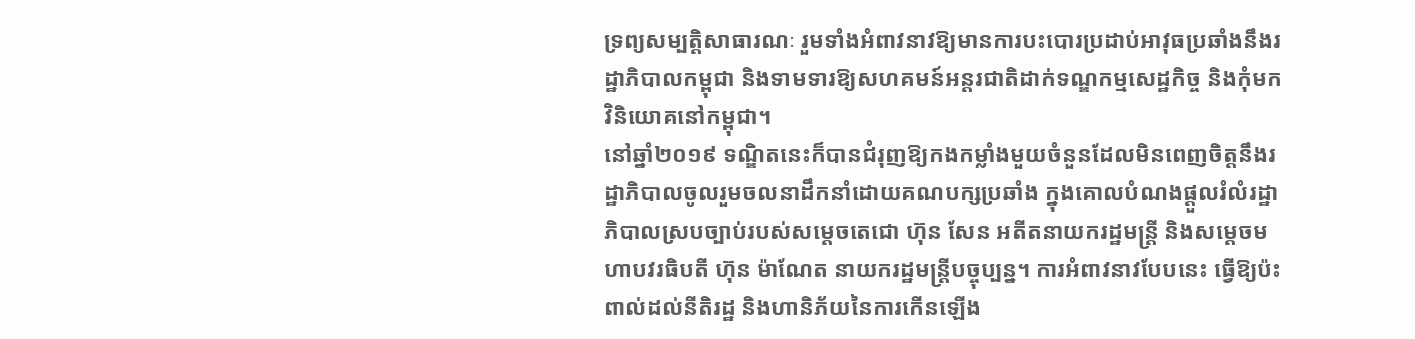ទ្រព្យសម្បត្តិសាធារណៈ រួមទាំងអំពាវនាវឱ្យមានការបះបោរប្រដាប់អាវុធប្រឆាំងនឹងរដ្ឋាភិបាលកម្ពុជា និងទាមទារឱ្យសហគមន៍អន្តរជាតិដាក់ទណ្ឌកម្មសេដ្ឋកិច្ច និងកុំមកវិនិយោគនៅកម្ពុជា។
នៅឆ្នាំ២០១៩ ទណ្ឌិតនេះក៏បានជំរុញឱ្យកងកម្លាំងមួយចំនួនដែលមិនពេញចិត្តនឹងរដ្ឋាភិបាលចូលរួមចលនាដឹកនាំដោយគណបក្សប្រឆាំង ក្នុងគោលបំណងផ្តួលរំលំរដ្ឋាភិបាលស្របច្បាប់របស់សម្តេចតេជោ ហ៊ុន សែន អតីតនាយករដ្ឋមន្រ្តី និងសម្តេចមហាបវរធិបតី ហ៊ុន ម៉ាណែត នាយករដ្ឋមន្រ្តីបច្ចុប្បន្ន។ ការអំពាវនាវបែបនេះ ធ្វើឱ្យប៉ះពាល់ដល់នីតិរដ្ឋ និងហានិភ័យនៃការកើនឡើង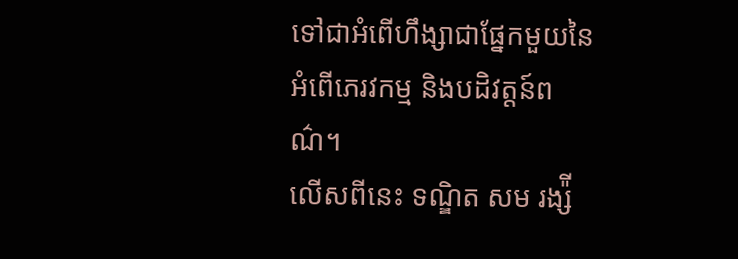ទៅជាអំពើហឹង្សាជាផ្នែកមួយនៃអំពើភេរវកម្ម និងបដិវត្តន៍ពណ៌។
លើសពីនេះ ទណ្ឌិត សម រង្ស៉ី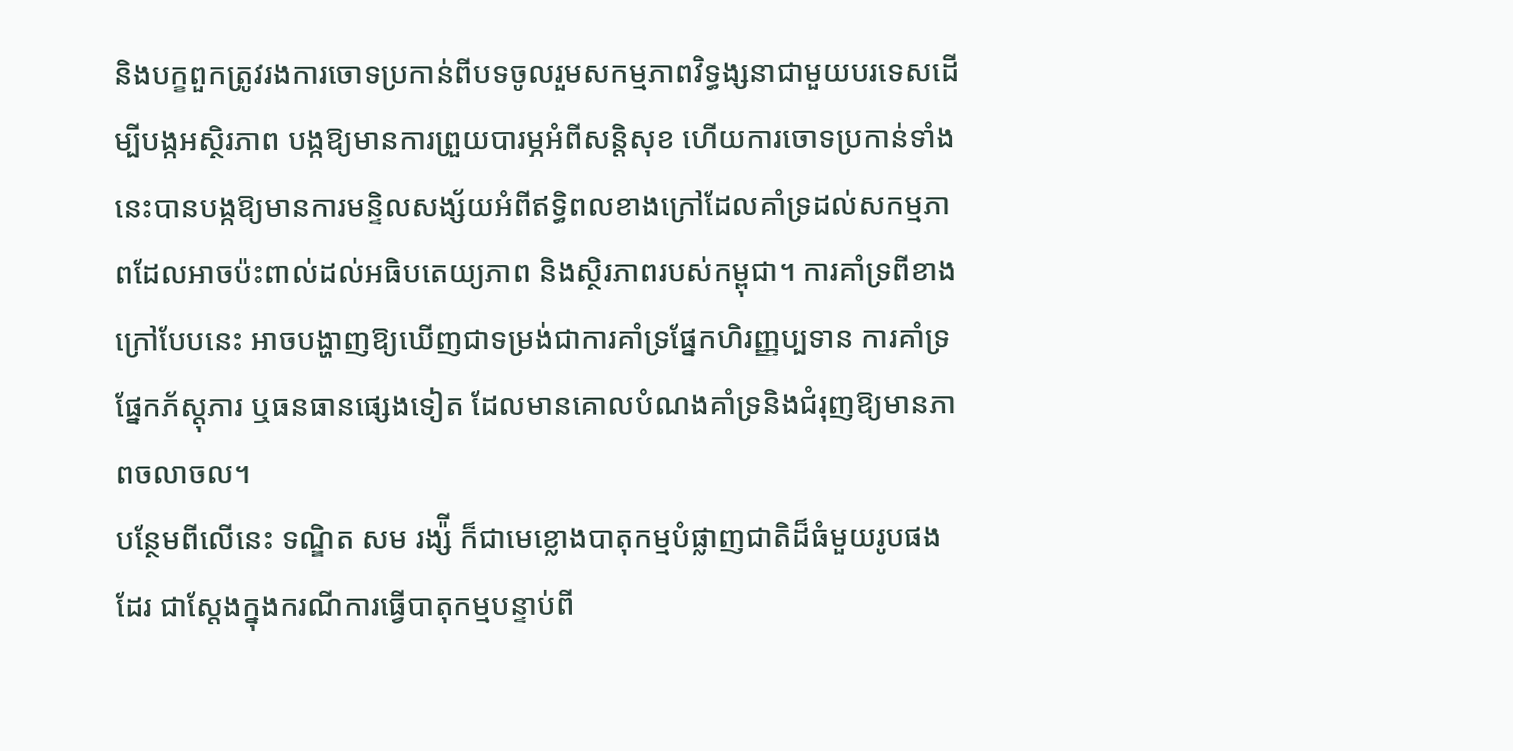និងបក្ខពួកត្រូវរងការចោទប្រកាន់ពីបទចូលរួមសកម្មភាពវិទ្ធង្សនាជាមួយបរទេសដើម្បីបង្កអស្ថិរភាព បង្កឱ្យមានការព្រួយបារម្ភអំពីសន្តិសុខ ហើយការចោទប្រកាន់ទាំងនេះបានបង្កឱ្យមានការមន្ទិលសង្ស័យអំពីឥទ្ធិពលខាងក្រៅដែលគាំទ្រដល់សកម្មភាពដែលអាចប៉ះពាល់ដល់អធិបតេយ្យភាព និងស្ថិរភាពរបស់កម្ពុជា។ ការគាំទ្រពីខាងក្រៅបែបនេះ អាចបង្ហាញឱ្យឃើញជាទម្រង់ជាការគាំទ្រផ្នែកហិរញ្ញប្បទាន ការគាំទ្រផ្នែកភ័ស្តុភារ ឬធនធានផ្សេងទៀត ដែលមានគោលបំណងគាំទ្រនិងជំរុញឱ្យមានភាពចលាចល។
បន្ថែមពីលើនេះ ទណ្ឌិត សម រង្ស៉ី ក៏ជាមេខ្លោងបាតុកម្មបំផ្លាញជាតិដ៏ធំមួយរូបផងដែរ ជាស្តែងក្នុងករណីការធ្វើបាតុកម្មបន្ទាប់ពី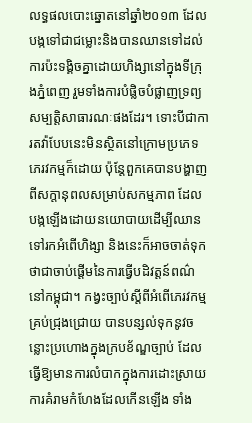លទ្ធផលបោះឆ្នោតនៅឆ្នាំ២០១៣ ដែលបង្កទៅជាជម្លោះនិងបានឈានទៅដល់ការប៉ះទង្គិចគ្នាដោយហិង្សានៅក្នុងទីក្រុងភ្នំពេញ រួមទាំងការបំផ្លិចបំផ្លាញទ្រព្យសម្បត្តិសាធារណៈផងដែរ។ ទោះបីជាការតវ៉ាបែបនេះមិនស្ថិតនៅក្រោមប្រភេទភេរវកម្មក៏ដោយ ប៉ុន្តែពួកគេបានបង្ហាញពីសក្តានុពលសម្រាប់សកម្មភាព ដែលបង្កឡើងដោយនយោបាយដើម្បីឈានទៅរកអំពើហិង្សា និងនេះក៏អាចចាត់ទុកថាជាចាប់ផ្តើមនៃការធ្វើបដិវត្តន៍ពណ៌នៅកម្ពុជា។ កង្វះច្បាប់ស្តីពីអំពើភេរវកម្មគ្រប់ជ្រុងជ្រោយ បានបន្សល់ទុកនូវចន្លោះប្រហោងក្នុងក្របខ័ណ្ឌច្បាប់ ដែលធ្វើឱ្យមានការលំបាកក្នុងការដោះស្រាយការគំរាមកំហែងដែលកើនឡើង ទាំង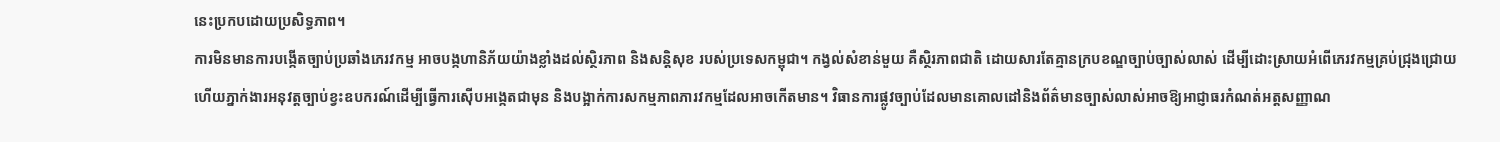នេះប្រកបដោយប្រសិទ្ធភាព។
ការមិនមានការបង្កើតច្បាប់ប្រឆាំងភេរវកម្ម អាចបង្កហានិភ័យយ៉ាងខ្លាំងដល់ស្ថិរភាព និងសន្តិសុខ របស់ប្រទេសកម្ពុជា។ កង្វល់សំខាន់មួយ គឺស្ថិរភាពជាតិ ដោយសារតែគ្មានក្របខណ្ឌច្បាប់ច្បាស់លាស់ ដើម្បីដោះស្រាយអំពើភេរវកម្មគ្រប់ជ្រុងជ្រោយ ហើយភ្នាក់ងារអនុវត្តច្បាប់ខ្វះឧបករណ៍ដើម្បីធ្វើការស៊ើបអង្កេតជាមុន និងបង្អាក់ការសកម្មភាពភារវកម្មដែលអាចកើតមាន។ វិធានការផ្លូវច្បាប់ដែលមានគោលដៅនិងព័ត៌មានច្បាស់លាស់អាចឱ្យអាជ្ញាធរកំណត់អត្តសញ្ញាណ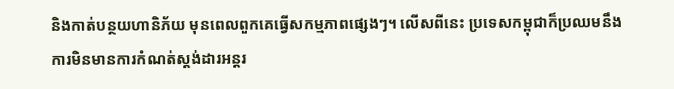និងកាត់បន្ថយហានិភ័យ មុនពេលពួកគេធ្វើសកម្មភាពផ្សេងៗ។ លើសពីនេះ ប្រទេសកម្ពុជាក៏ប្រឈមនឹងការមិនមានការកំណត់ស្តង់ដារអន្តរ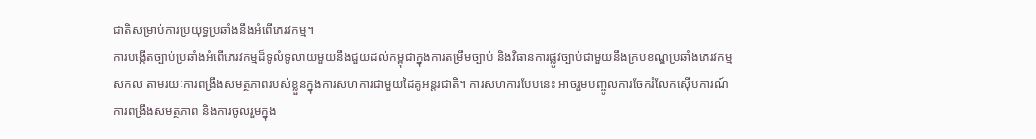ជាតិសម្រាប់ការប្រយុទ្ធប្រឆាំងនឹងអំពើភេរវកម្ម។
ការបង្កើតច្បាប់ប្រឆាំងអំពើភេរវកម្មដ៏ទូលំទូលាយមួយនឹងជួយដល់កម្ពុជាក្នុងការតម្រឹមច្បាប់ និងវិធានការផ្លូវច្បាប់ជាមួយនឹងក្របខណ្ឌប្រឆាំងភេរវកម្មសកល តាមរយៈការពង្រឹងសមត្ថភាពរបស់ខ្លួនក្នុងការសហការជាមួយដៃគូអន្តរជាតិ។ ការសហការបែបនេះ អាចរួមបញ្ចូលការចែករំលែកស៊ើបការណ៍ ការពង្រឹងសមត្ថភាព និងការចូលរួមក្នុង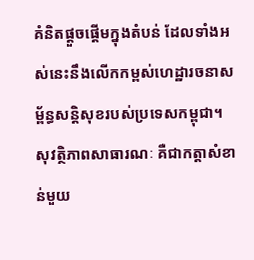គំនិតផ្តួចផ្តើមក្នុងតំបន់ ដែលទាំងអស់នេះនឹងលើកកម្ពស់ហេដ្ឋារចនាសម្ព័ន្ធសន្តិសុខរបស់ប្រទេសកម្ពុជា។
សុវត្ថិភាពសាធារណៈ គឺជាកត្តាសំខាន់មួយ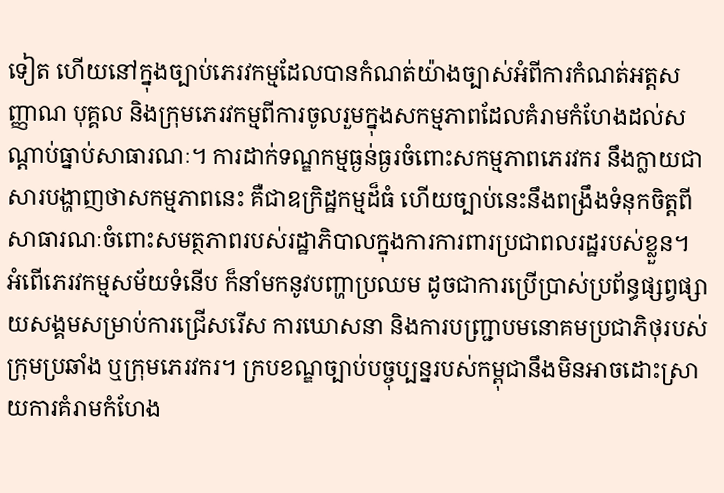ទៀត ហើយនៅក្នុងច្បាប់ភេរវកម្មដែលបានកំណត់យ៉ាងច្បាស់អំពីការកំណត់អត្តសញ្ញាណ បុគ្គល និងក្រុមភេរវកម្មពីការចូលរួមក្នុងសកម្មភាពដែលគំរាមកំហែងដល់សណ្តាប់ធ្នាប់សាធារណៈ។ ការដាក់ទណ្ឌកម្មធ្ងន់ធ្ងរចំពោះសកម្មភាពភេរវករ នឹងក្លាយជាសារបង្ហាញថាសកម្មភាពនេះ គឺជាឧក្រិដ្ឋកម្មដ៏ធំ ហើយច្បាប់នេះនឹងពង្រឹងទំនុកចិត្តពីសាធារណៈចំពោះសមត្ថភាពរបស់រដ្ឋាភិបាលក្នុងការការពារប្រជាពលរដ្ឋរបស់ខ្លួន។
អំពើភេរវកម្មសម័យទំនើប ក៏នាំមកនូវបញ្ហាប្រឈម ដូចជាការប្រើប្រាស់ប្រព័ន្ធផ្សព្វផ្សាយសង្គមសម្រាប់ការជ្រើសរើស ការឃោសនា និងការបញ្រ្ជាបមនោគមប្រជាភិថុរបស់ក្រុមប្រឆាំង ឬក្រុមភេរវករ។ ក្របខណ្ឌច្បាប់បច្ចុប្បន្នរបស់កម្ពុជានឹងមិនអាចដោះស្រាយការគំរាមកំហែង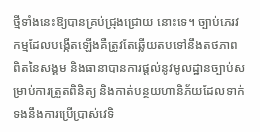ថ្មីទាំងនេះឱ្យបានគ្រប់ជ្រុងជ្រោយ នោះទេ។ ច្បាប់ភេរវកម្មដែលបង្កើតឡើងគឺត្រូវតែឆ្លើយតបទៅនឹងតថភាពពិតនៃសង្គម និងធានាបានការផ្តល់នូវមូលដ្ឋានច្បាប់សម្រាប់ការត្រួតពិនិត្យ និងកាត់បន្ថយហានិភ័យដែលទាក់ទងនឹងការប្រើប្រាស់វេទិ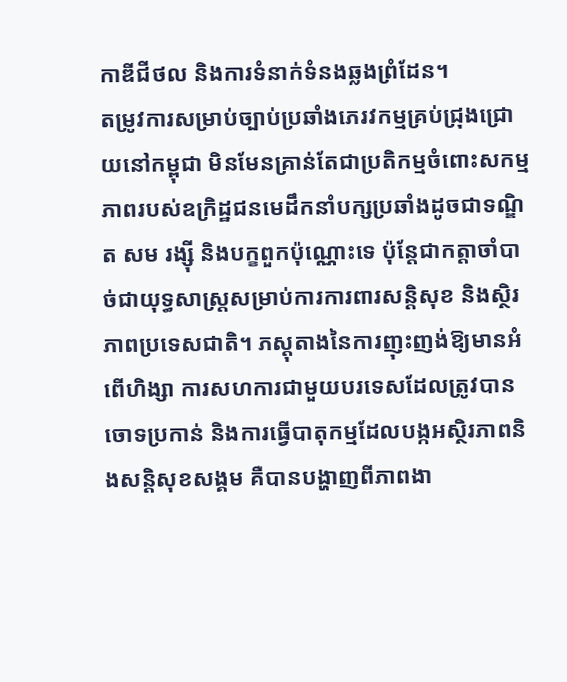កាឌីជីថល និងការទំនាក់ទំនងឆ្លងព្រំដែន។
តម្រូវការសម្រាប់ច្បាប់ប្រឆាំងភេរវកម្មគ្រប់ជ្រុងជ្រោយនៅកម្ពុជា មិនមែនគ្រាន់តែជាប្រតិកម្មចំពោះសកម្មភាពរបស់ឧក្រិដ្ឋជនមេដឹកនាំបក្សប្រឆាំងដូចជាទណ្ឌិត សម រង្ស៊ី និងបក្ខពួកប៉ុណ្ណោះទេ ប៉ុន្តែជាកត្តាចាំបាច់ជាយុទ្ធសាស្ត្រសម្រាប់ការការពារសន្តិសុខ និងស្ថិរភាពប្រទេសជាតិ។ ភស្តុតាងនៃការញុះញង់ឱ្យមានអំពើហិង្សា ការសហការជាមួយបរទេសដែលត្រូវបានចោទប្រកាន់ និងការធ្វើបាតុកម្មដែលបង្កអស្ថិរភាពនិងសន្តិសុខសង្គម គឺបានបង្ហាញពីភាពងា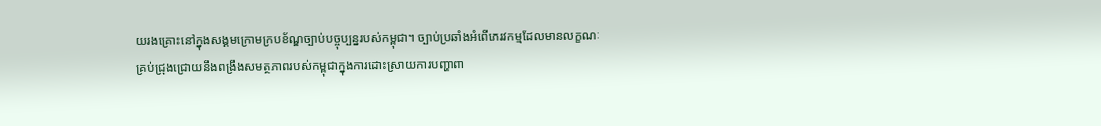យរងគ្រោះនៅក្នុងសង្គមក្រោមក្របខ័ណ្ឌច្បាប់បច្ចុប្បន្នរបស់កម្ពុជា។ ច្បាប់ប្រឆាំងអំពើភេរវកម្មដែលមានលក្ខណៈគ្រប់ជ្រុងជ្រោយនឹងពង្រឹងសមត្ថភាពរបស់កម្ពុជាក្នុងការដោះស្រាយការបញ្ហាពា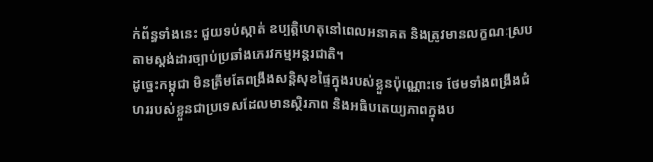ក់ព័ន្ធទាំងនេះ ជួយទប់ស្កាត់ ឧប្បត្តិហេតុនៅពេលអនាគត និងត្រូវមានលក្ខណៈស្របតាមស្តង់ដារច្បាប់ប្រឆាំងភេរវកម្មអន្តរជាតិ។
ដូច្នេះកម្ពុជា មិនត្រឹមតែពង្រឹងសន្តិសុខផ្ទៃក្នុងរបស់ខ្លួនប៉ុណ្ណោះទេ ថែមទាំងពង្រឹងជំហររបស់ខ្លួនជាប្រទេសដែលមានស្ថិរភាព និងអធិបតេយ្យភាពក្នុងប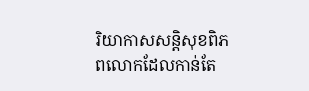រិយាកាសសន្តិសុខពិភពលោកដែលកាន់តែ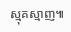ស្មុគស្មាញ៕